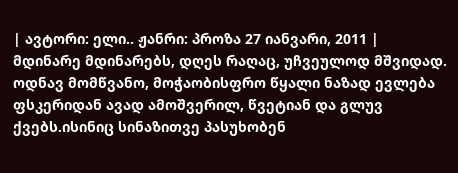| ავტორი: ელი.. ჟანრი: პროზა 27 იანვარი, 2011 |
მდინარე მდინარებს, დღეს რაღაც, უჩვეულოდ მშვიდად. ოდნავ მომწვანო, მოჭაობისფრო წყალი ნაზად ევლება ფსკერიდან ავად ამოშვერილ, წვეტიან და გლუვ ქვებს.ისინიც სინაზითვე პასუხობენ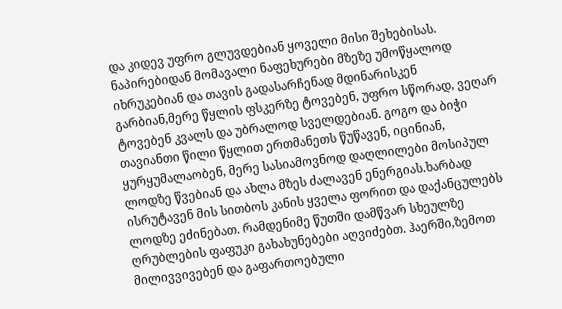და კიდევ უფრო გლუვდებიან ყოველი მისი შეხებისას. ნაპირებიდან მომავალი ნაფეხურები მზეზე უმოწყალოდ იხრუკებიან და თავის გადასარჩენად მდინარისკენ გარბიან,მერე წყლის ფსკერზე ტოვებენ, უფრო სწორად, ვეღარ ტოვებენ კვალს და უბრალოდ სველდებიან. გოგო და ბიჭი თავიანთი წილი წყლით ერთმანეთს წუწავენ, იცინიან, ყურყუმალაობენ, მერე სასიამოვნოდ დაღლილები მოსიპულ ლოდზე წვებიან და ახლა მზეს ძალავენ ენერგიას.ხარბად ისრუტავენ მის სითბოს კანის ყველა ფორით და დაქანცულებს ლოდზე ეძინებათ. რამდენიმე წუთში დამწვარ სხეულზე ღრუბლების ფაფუკი გახახუნებები აღვიძებთ. ჰაერში,ზემოთ მილივვივებენ და გაფართოებული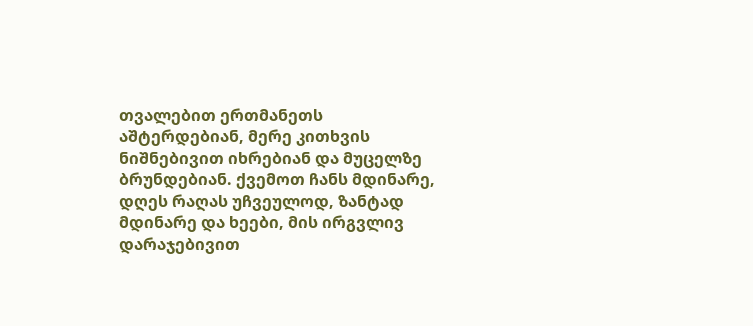თვალებით ერთმანეთს აშტერდებიან, მერე კითხვის ნიშნებივით იხრებიან და მუცელზე ბრუნდებიან. ქვემოთ ჩანს მდინარე, დღეს რაღას უჩვეულოდ, ზანტად მდინარე და ხეები, მის ირგვლივ დარაჯებივით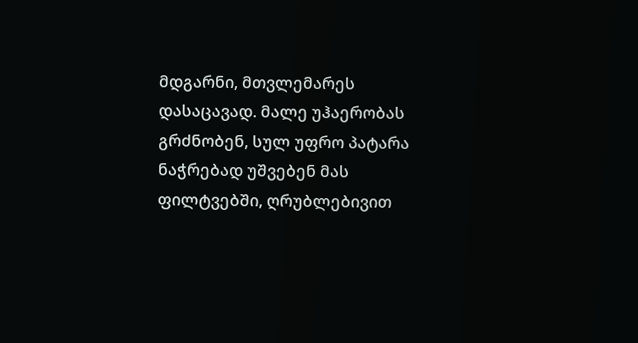მდგარნი, მთვლემარეს დასაცავად. მალე უჰაერობას გრძნობენ, სულ უფრო პატარა ნაჭრებად უშვებენ მას ფილტვებში, ღრუბლებივით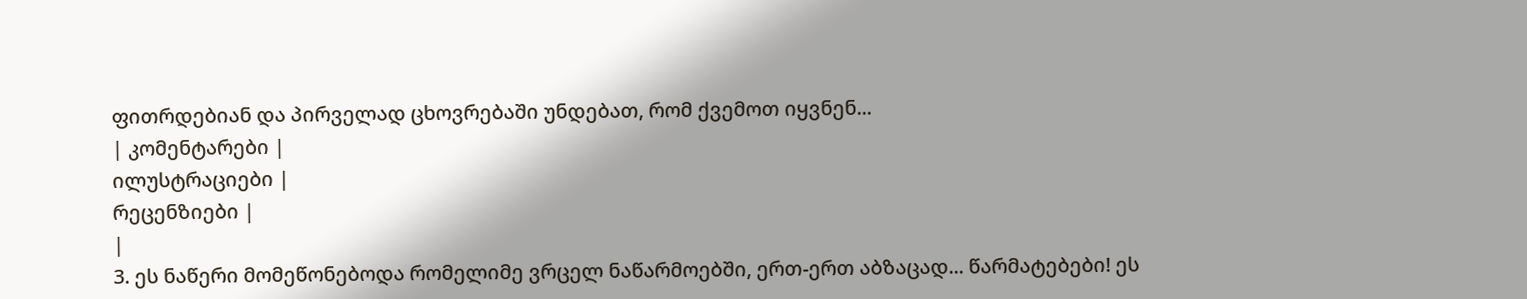ფითრდებიან და პირველად ცხოვრებაში უნდებათ, რომ ქვემოთ იყვნენ...
| კომენტარები |
ილუსტრაციები |
რეცენზიები |
|
3. ეს ნაწერი მომეწონებოდა რომელიმე ვრცელ ნაწარმოებში, ერთ-ერთ აბზაცად... წარმატებები! ეს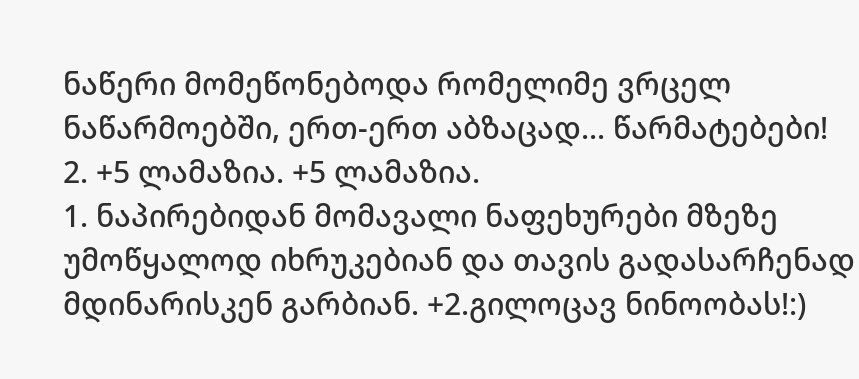ნაწერი მომეწონებოდა რომელიმე ვრცელ ნაწარმოებში, ერთ-ერთ აბზაცად... წარმატებები!
2. +5 ლამაზია. +5 ლამაზია.
1. ნაპირებიდან მომავალი ნაფეხურები მზეზე უმოწყალოდ იხრუკებიან და თავის გადასარჩენად მდინარისკენ გარბიან. +2.გილოცავ ნინოობას!:)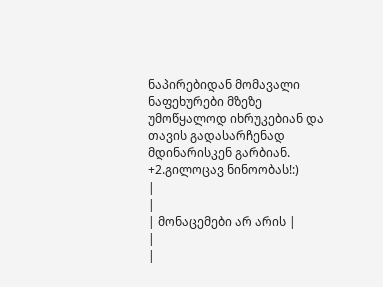ნაპირებიდან მომავალი ნაფეხურები მზეზე უმოწყალოდ იხრუკებიან და თავის გადასარჩენად მდინარისკენ გარბიან. +2.გილოცავ ნინოობას!:)
|
|
| მონაცემები არ არის |
|
|